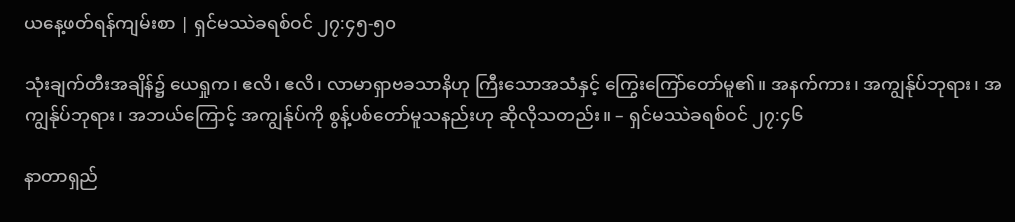ယနေ့ဖတ်ရန်ကျမ်းစာ | ရှင်မဿဲခရစ်ဝင် ၂၇:၄၅-၅၀

သုံးချက်တီးအချိန်၌ ယေရှုက၊ ဧလိ၊ ဧလိ၊ လာမာရှာဗခသာနိဟု ကြီးသောအသံနှင့် ကြွေးကြော်တော်မူ၏။ အနက်ကား၊ အကျွန်ုပ်ဘုရား၊ အကျွန်ုပ်ဘုရား၊ အဘယ်ကြောင့် အကျွန်ုပ်ကို စွန့်ပစ်တော်မူသနည်းဟု ဆိုလိုသတည်း။ – ရှင်မဿဲခရစ်ဝင် ၂၇:၄၆

နာတာရှည်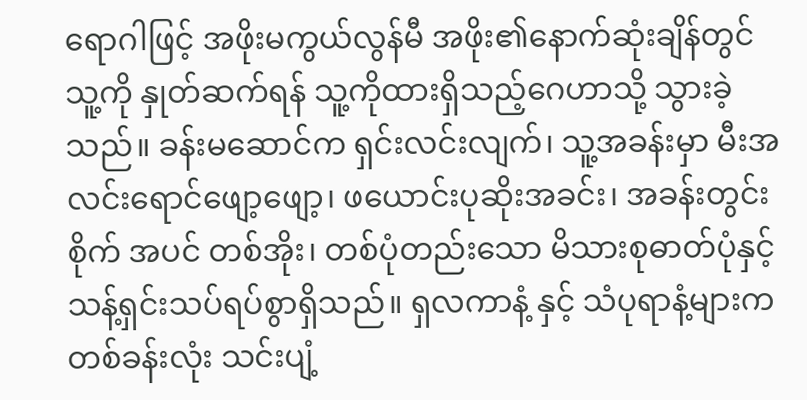ရောဂါဖြင့် အဖိုးမကွယ်လွန်မီ အဖိုး၏နောက်ဆုံးချိန်တွင် သူ့ကို နှုတ်ဆက်ရန် သူ့ကိုထားရှိသည့်ဂေဟာသို့ သွားခဲ့သည်။ ခန်းမဆောင်က ရှင်းလင်းလျက်၊ သူ့အခန်းမှာ မီးအလင်းရောင်ဖျော့ဖျော့၊ ဖယောင်းပုဆိုးအခင်း၊ အခန်းတွင်းစိုက် အပင် တစ်အိုး၊ တစ်ပုံတည်းသော မိသားစုဓာတ်ပုံနှင့် သန့်ရှင်းသပ်ရပ်စွာရှိသည်။ ရှလကာနံ့ နှင့် သံပုရာနံ့များက တစ်ခန်းလုံး သင်းပျံ့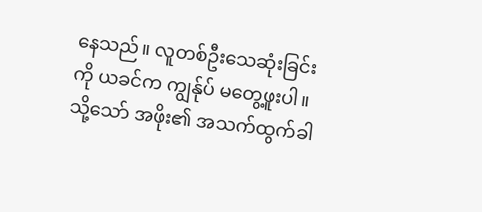နေသည်။ လူတစ်ဦးသေဆုံးခြင်းကို ယခင်က ကျွန်ုပ် မတွေ့ဖူးပါ။ သို့သော် အဖိုး၏ အသက်ထွက်ခါ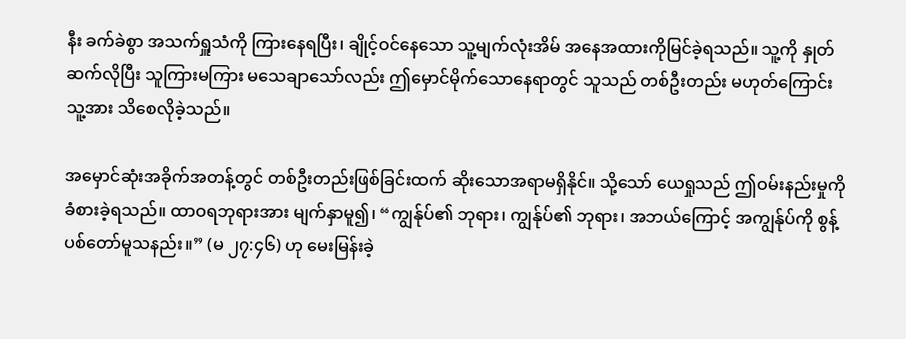နီး ခက်ခဲစွာ အသက်ရှူသံကို ကြားနေရပြီး၊ ချိုင့်ဝင်နေသော သူ့မျက်လုံးအိမ် အနေအထားကိုမြင်ခဲ့ရသည်။ သူ့ကို နှုတ်ဆက်လိုပြီး သူကြားမကြား မသေချာသော်လည်း ဤမှောင်မိုက်သောနေရာတွင် သူသည် တစ်ဦးတည်း မဟုတ်ကြောင်း သူ့အား သိစေလိုခဲ့သည်။

အမှောင်ဆုံးအခိုက်အတန့်တွင် တစ်ဦးတည်းဖြစ်ခြင်းထက် ဆိုးသောအရာမရှိနိုင်။ သို့သော် ယေရှုသည် ဤဝမ်းနည်းမှုကို ခံစားခဲ့ရသည်။ ထာဝရဘုရားအား မျက်နှာမူ၍၊ “ကျွန်ုပ်၏ ဘုရား၊ ကျွန်ုပ်၏ ဘုရား၊ အဘယ်ကြောင့် အကျွန်ုပ်ကို စွန့်ပစ်တော်မူသနည်း။” (မ ၂၇:၄၆) ဟု မေးမြန်းခဲ့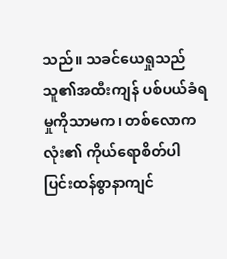သည်။ သခင်ယေရှုသည် သူ၏အထီးကျန် ပစ်ပယ်ခံရမှုကိုသာမက၊ တစ်လောကလုံး၏ ကိုယ်ရောစိတ်ပါ ပြင်းထန်စွာနာကျင်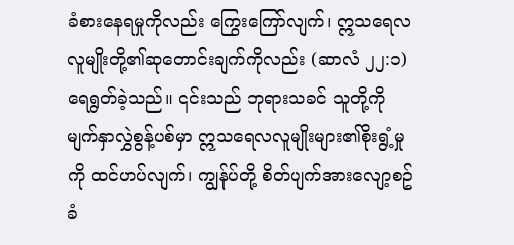ခံစားနေရမှုကိုလည်း ကြွေးကြော်လျက်၊ ဣသရေလလူမျိုးတို့၏ဆုတောင်းချက်ကိုလည်း (ဆာလံ ၂၂:၁) ရေရွတ်ခဲ့သည်။ ၎င်းသည် ဘုရားသခင် သူတို့ကို မျက်နှာလွှဲစွန့်ပစ်မှာ ဣသရေလလူမျိုးများ၏စိုးရွံ့မှုကို ထင်ဟပ်လျက်၊ ကျွန်ုပ်တို့ စိတ်ပျက်အားလျော့စဥ် ခံ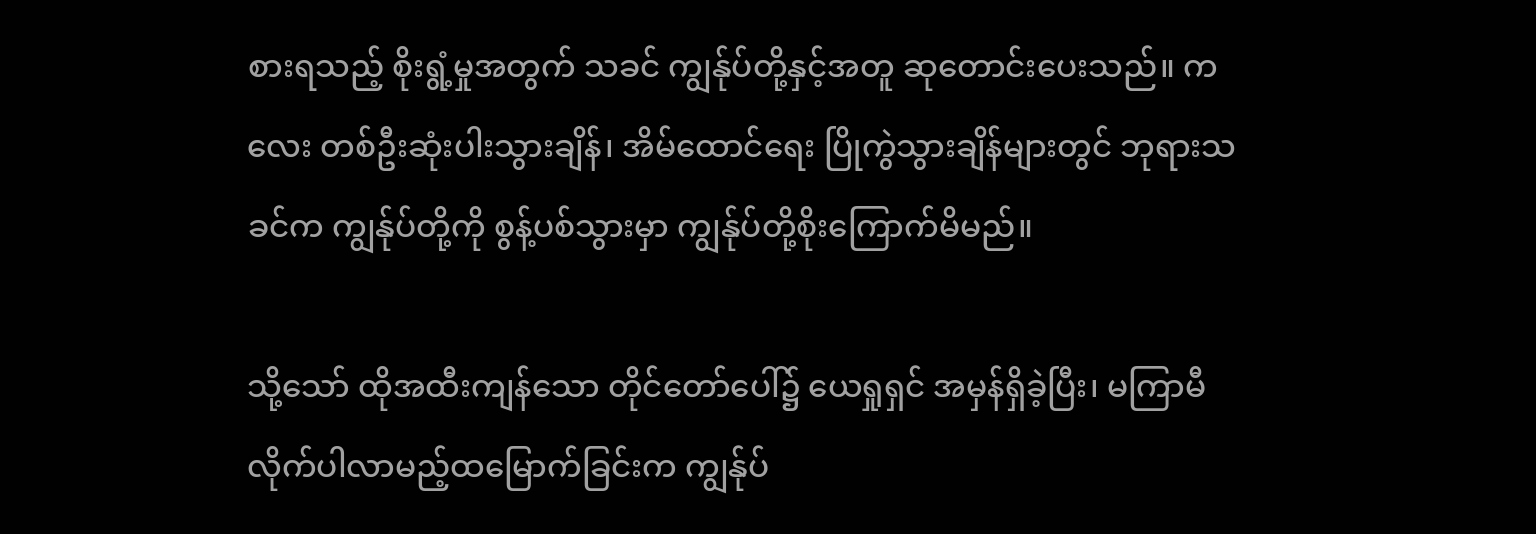စားရသည့် စိုးရွံ့မှုအတွက် သခင် ကျွန်ုပ်တို့နှင့်အတူ ဆုတောင်းပေးသည်။ ကလေး တစ်ဦးဆုံးပါးသွားချိန်၊ အိမ်ထောင်ရေး ပြိုကွဲသွားချိန်များတွင် ဘုရားသခင်က ကျွန်ုပ်တို့ကို စွန့်ပစ်သွားမှာ ကျွန်ုပ်တို့စိုးကြောက်မိမည်။

သို့သော် ထိုအထီးကျန်သော တိုင်တော်ပေါ်၌ ယေရှုရှင် အမှန်ရှိခဲ့ပြီး၊ မကြာမီ လိုက်ပါလာမည့်ထမြောက်ခြင်းက ကျွန်ုပ်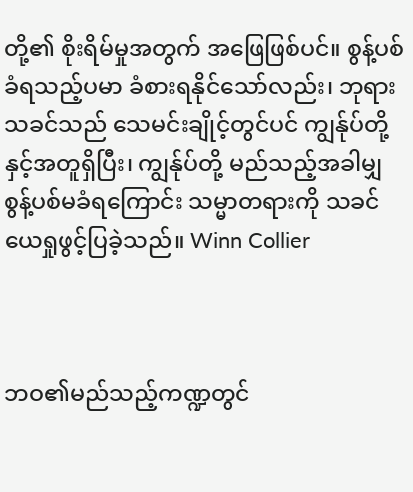တို့၏ စိုးရိမ်မှုအတွက် အဖြေဖြစ်ပင်။ စွန့်ပစ်ခံရသည့်ပမာ ခံစားရနိုင်သော်လည်း၊ ဘုရားသခင်သည် သေမင်းချိုင့်တွင်ပင် ကျွန်ုပ်တို့နှင့်အတူရှိပြီး၊ ကျွန်ုပ်တို့ မည်သည့်အခါမျှ စွန့်ပစ်မခံရကြောင်း သမ္မာတရားကို သခင်ယေရှုဖွင့်ပြခဲ့သည်။ Winn Collier



ဘဝ၏မည်သည့်ကဏ္ဍတွင်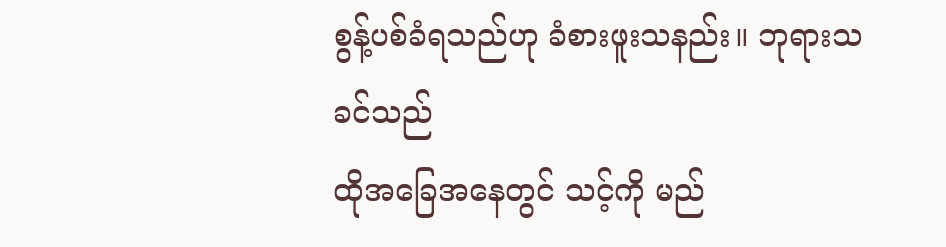စွန့်ပစ်ခံရသည်ဟု ခံစားဖူးသနည်း။ ဘုရားသခင်သည်
ထိုအခြေအနေတွင် သင့်ကို မည်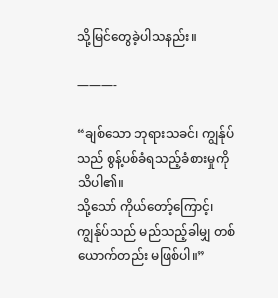သို့မြင်တွေခဲ့ပါသနည်း။

———-

“ချစ်သော ဘုရားသခင်၊ ကျွန်ုပ်သည် စွန့်ပစ်ခံရသည့်ခံစားမှုကို သိပါ၏။
သို့သော် ကိုယ်တော့်ကြောင့်၊ ကျွန်ုပ်သည် မည်သည့်ခါမျှ တစ်ယောက်တည်း မဖြစ်ပါ။”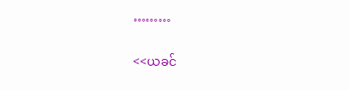………

<<ယခင်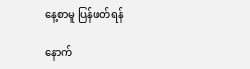နေ့စာမူ ပြန်ဖတ်ရန်

နောက်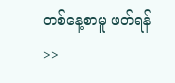တစ်နေ့စာမူ ဖတ်ရန်>>